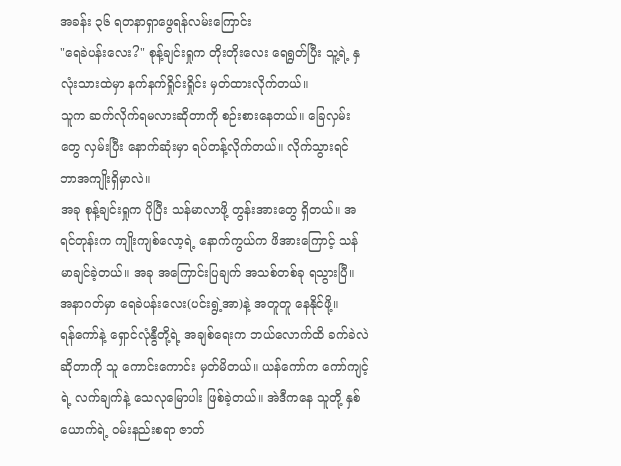အခန်း ၃၆ ရတနာရှာဖွေရန်လမ်းကြောင်း
"ရေခဲပန်းလေး?" စုန့်ချင်းရှုက တိုးတိုးလေး ရေရွတ်ပြီး သူ့ရဲ့ နှလုံးသားထဲမှာ နက်နက်ရှိုင်းရှိုင်း မှတ်ထားလိုက်တယ်။
သူက ဆက်လိုက်ရမလားဆိုတာကို စဉ်းစားနေတယ်။ ခြေလှမ်းတွေ လှမ်းပြီး နောက်ဆုံးမှာ ရပ်တန့်လိုက်တယ်။ လိုက်သွားရင် ဘာအကျိုးရှိမှာလဲ။
အခု စုန့်ချင်းရှုက ပိုပြီး သန်မာလာဖို့ တွန်းအားတွေ ရှိတယ်။ အရင်တုန်းက ကျိုးကျစ်လော့ရဲ့ နောက်ကွယ်က ဖိအားကြောင့် သန်မာချင်ခဲ့တယ်။ အခု အကြောင်းပြချက် အသစ်တစ်ခု ရသွားပြီ။ အနာဂတ်မှာ ရေခဲပန်းလေး(ပင်းရွဲ့အာ)နဲ့ အတူတူ နေနိုင်ဖို့။
ရန်ကော်နဲ့ ရှောင်လုံနွီတို့ရဲ့ အချစ်ရေးက ဘယ်လောက်ထိ ခက်ခဲလဲဆိုတာကို သူ ကောင်းကောင်း မှတ်မိတယ်။ ယန်ကော်က ကော်ကျင့်ရဲ့ လက်ချက်နဲ့ သေလုမြောပါး ဖြစ်ခဲ့တယ်။ အဲဒီကနေ သူတို့ နှစ်ယောက်ရဲ့ ဝမ်းနည်းစရာ ဇာတ်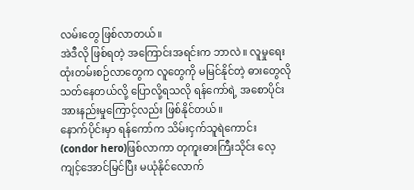လမ်းတွေ ဖြစ်လာတယ်။
အဲဒီလို ဖြစ်ရတဲ့ အကြောင်းအရင်းက ဘာလဲ။ လူမှုရေး ထုံးတမ်းစဉ်လာတွေက လူတွေကို မမြင်နိုင်တဲ့ ဓားတွေလို သတ်နေတယ်လို့ ပြောလို့ရသလို ရန်ကော်ရဲ့ အစောပိုင်း အားနည်းမှုကြောင့်လည်း ဖြစ်နိုင်တယ်။
နောက်ပိုင်းမှာ ရန်ကော်က သိမ်းငှက်သူရဲကောင်း(condor hero)ဖြစ်လာကာ တုကူးဓားကြီးသိုင်း လေ့ကျင့်အောင်မြင်ပြီး မယုံနိုင်လောက်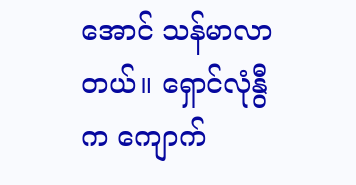အောင် သန်မာလာတယ်။ ရှောင်လုံနွီက ကျောက်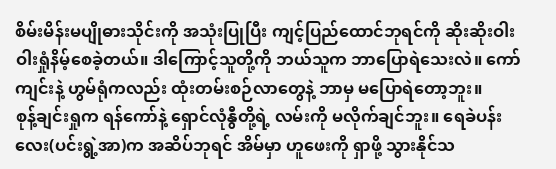စိမ်းမိန်းမပျိုဓားသိုင်းကို အသုံးပြုပြီး ကျင့်ပြည်ထောင်ဘုရင်ကို ဆိုးဆိုးဝါးဝါးရှုံနိမ့်စေခဲ့တယ်။ ဒါကြောင့်သူတို့ကို ဘယ်သူက ဘာပြောရဲသေးလဲ။ ကော်ကျင်းနဲ့ ဟွမ်ရုံကလည်း ထုံးတမ်းစဉ်လာတွေနဲ့ ဘာမှ မပြောရဲတော့ဘူး။
စုန့်ချင်းရှုက ရန်ကော်နဲ့ ရှောင်လုံနွီတို့ရဲ့ လမ်းကို မလိုက်ချင်ဘူး။ ရေခဲပန်းလေး(ပင်းရွဲ့အာ)က အဆိပ်ဘုရင် အိမ်မှာ ဟူဖေးကို ရှာဖို့ သွားနိုင်သ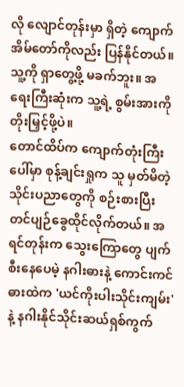လို လျောင်တုန်းမှာ ရှိတဲ့ ကျောက် အိမ်တော်ကိုလည်း ပြန်နိုင်တယ်။ သူ့ကို ရှာတွေ့ဖို့ မခက်ဘူး။ အရေးကြီးဆုံးက သူ့ရဲ့ စွမ်းအားကို တိုးမြှင့်ဖို့ပဲ။
တောင်ထိပ်က ကျောက်တုံးကြီးပေါ်မှာ စုန့်ချင်းရှုက သူ မှတ်မိတဲ့ သိုင်းပညာတွေကို စဉ်းစားပြီး တင်ပျဉ်ခွေထိုင်လိုက်တယ်။ အရင်တုန်းက သွေးကြောတွေ ပျက်စီးနေပေမဲ့ နဂါးဓားနဲ့ ကောင်းကင်ဓားထဲက 'ယင်ကိုးပါးသိုင်းကျမ်း' နဲ့ နဂါးနိုင်သိုင်းဆယ်ရှစ်ကွက်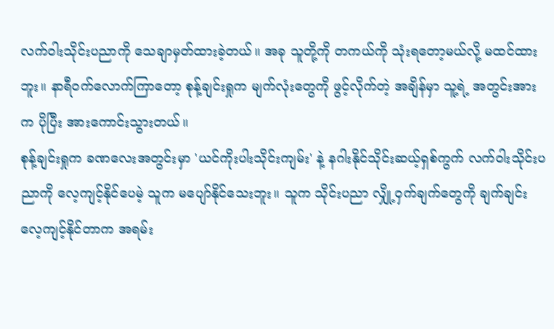လက်ဝါးသိုင်းပညာကို သေချာမှတ်ထားခဲ့တယ်။ အခု သူတို့ကို တကယ်ကို သုံးရတော့မယ်လို့ မထင်ထားဘူး။ နာရီဝက်လောက်ကြာတော့ စုန့်ချင်းရှုက မျက်လုံးတွေကို ဖွင့်လိုက်တဲ့ အချိန်မှာ သူ့ရဲ့ အတွင်းအားက ပိုပြီး အားကောင်းသွားတယ်။
စုန့်ချင်းရှုက ခဏလေးအတွင်းမှာ 'ယင်ကိုးပါးသိုင်းကျမ်း' နဲ့ နဂါးနိုင်သိုင်းဆယ့်ရှစ်ကွက် လက်ဝါးသိုင်းပညာကို လေ့ကျင့်နိုင်ပေမဲ့ သူက မပျော်နိုင်သေးဘူး။ သူက သိုင်းပညာ လျှို့ဝှက်ချက်တွေကို ချက်ချင်း လေ့ကျင့်နိုင်တာက အရမ်း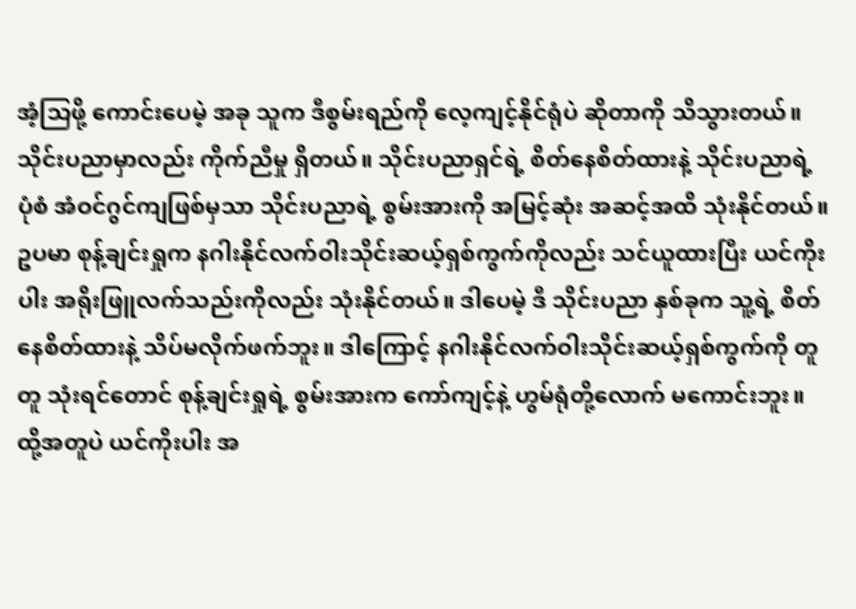အံ့သြဖို့ ကောင်းပေမဲ့ အခု သူက ဒီစွမ်းရည်ကို လေ့ကျင့်နိုင်ရုံပဲ ဆိုတာကို သိသွားတယ်။
သိုင်းပညာမှာလည်း ကိုက်ညီမှု ရှိတယ်။ သိုင်းပညာရှင်ရဲ့ စိတ်နေစိတ်ထားနဲ့ သိုင်းပညာရဲ့ ပုံစံ အံဝင်ဂွင်ကျဖြစ်မှသာ သိုင်းပညာရဲ့ စွမ်းအားကို အမြင့်ဆုံး အဆင့်အထိ သုံးနိုင်တယ်။
ဥပမာ စုန့်ချင်းရှုက နဂါးနိုင်လက်ဝါးသိုင်းဆယ့်ရှစ်ကွက်ကိုလည်း သင်ယူထားပြီး ယင်ကိုးပါး အရိုးဖြူလက်သည်းကိုလည်း သုံးနိုင်တယ်။ ဒါပေမဲ့ ဒီ သိုင်းပညာ နှစ်ခုက သူ့ရဲ့ စိတ်နေစိတ်ထားနဲ့ သိပ်မလိုက်ဖက်ဘူး။ ဒါကြောင့် နဂါးနိုင်လက်ဝါးသိုင်းဆယ့်ရှစ်ကွက်ကို တူတူ သုံးရင်တောင် စုန့်ချင်းရှုရဲ့ စွမ်းအားက ကော်ကျင့်နဲ့ ဟွမ်ရုံတို့လောက် မကောင်းဘူး။ ထို့အတူပဲ ယင်ကိုးပါး အ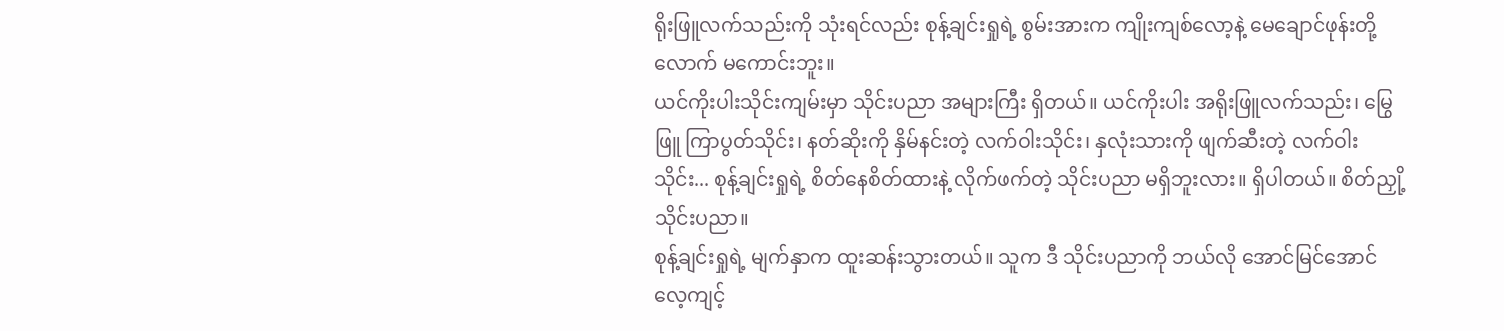ရိုးဖြူလက်သည်းကို သုံးရင်လည်း စုန့်ချင်းရှုရဲ့ စွမ်းအားက ကျိုးကျစ်လော့နဲ့ မေချောင်ဖုန်းတို့လောက် မကောင်းဘူး။
ယင်ကိုးပါးသိုင်းကျမ်းမှာ သိုင်းပညာ အများကြီး ရှိတယ်။ ယင်ကိုးပါး အရိုးဖြူလက်သည်း၊ မြွေဖြူ ကြာပွတ်သိုင်း၊ နတ်ဆိုးကို နှိမ်နင်းတဲ့ လက်ဝါးသိုင်း၊ နှလုံးသားကို ဖျက်ဆီးတဲ့ လက်ဝါးသိုင်း... စုန့်ချင်းရှုရဲ့ စိတ်နေစိတ်ထားနဲ့ လိုက်ဖက်တဲ့ သိုင်းပညာ မရှိဘူးလား။ ရှိပါတယ်။ စိတ်ညှို့သိုင်းပညာ။
စုန့်ချင်းရှုရဲ့ မျက်နှာက ထူးဆန်းသွားတယ်။ သူက ဒီ သိုင်းပညာကို ဘယ်လို အောင်မြင်အောင် လေ့ကျင့်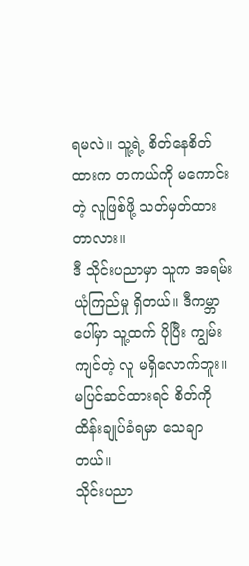ရမလဲ။ သူ့ရဲ့ စိတ်နေစိတ်ထားက တကယ်ကို မကောင်းတဲ့ လူဖြစ်ဖို့ သတ်မှတ်ထားတာလား။
ဒီ သိုင်းပညာမှာ သူက အရမ်း ယုံကြည်မှု ရှိတယ်။ ဒီကမ္ဘာပေါ်မှာ သူ့ထက် ပိုပြီး ကျွမ်းကျင်တဲ့ လူ မရှိလောက်ဘူး။ မပြင်ဆင်ထားရင် စိတ်ကို ထိန်းချုပ်ခံရမှာ သေချာတယ်။
သိုင်းပညာ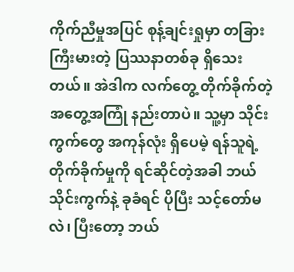ကိုက်ညီမှုအပြင် စုန့်ချင်းရှုမှာ တခြား ကြီးမားတဲ့ ပြဿနာတစ်ခု ရှိသေးတယ်။ အဲဒါက လက်တွေ့ တိုက်ခိုက်တဲ့ အတွေ့အကြုံ နည်းတာပဲ။ သူ့မှာ သိုင်းကွက်တွေ အကုန်လုံး ရှိပေမဲ့ ရန်သူရဲ့ တိုက်ခိုက်မှုကို ရင်ဆိုင်တဲ့အခါ ဘယ်သိုင်းကွက်နဲ့ ခုခံရင် ပိုပြီး သင့်တော်မလဲ၊ ပြီးတော့ ဘယ်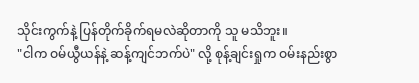သိုင်းကွက်နဲ့ ပြန်တိုက်ခိုက်ရမလဲဆိုတာကို သူ မသိဘူး။
"ငါက ဝမ်ယွီယန်နဲ့ ဆန့်ကျင်ဘက်ပဲ" လို့ စုန့်ချင်းရှုက ဝမ်းနည်းစွာ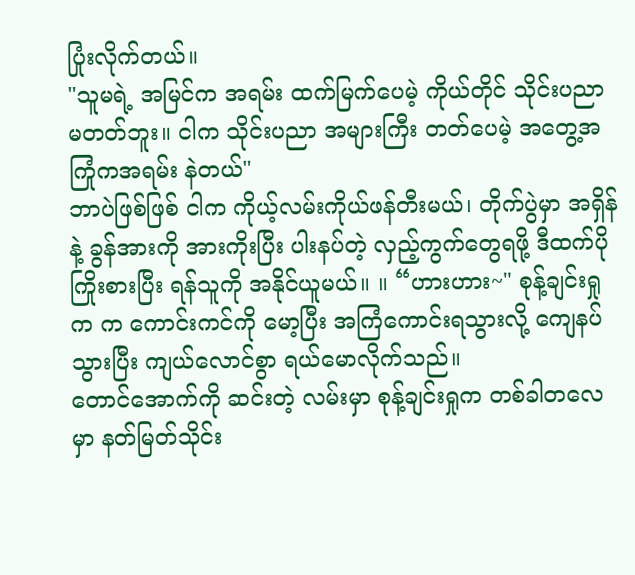ပြုံးလိုက်တယ်။
"သူမရဲ့ အမြင်က အရမ်း ထက်မြက်ပေမဲ့ ကိုယ်တိုင် သိုင်းပညာ မတတ်ဘူး။ ငါက သိုင်းပညာ အများကြီး တတ်ပေမဲ့ အတွေ့အကြုံကအရမ်း နဲတယ်"
ဘာပဲဖြစ်ဖြစ် ငါက ကိုယ့်လမ်းကိုယ်ဖန်တီးမယ်၊ တိုက်ပွဲမှာ အရှိန်နဲ့ ခွန်အားကို အားကိုးပြီး ပါးနပ်တဲ့ လှည့်ကွက်တွေရဖို့ ဒီထက်ပို ကြိုးစားပြီး ရန်သူကို အနိုင်ယူမယ်။ ။ “ဟားဟား~" စုန့်ချင်းရှုက က ကောင်းကင်ကို မော့ပြီး အကြံကောင်းရသွားလို့ ကျေနပ်သွားပြီး ကျယ်လောင်စွာ ရယ်မောလိုက်သည်။
တောင်အောက်ကို ဆင်းတဲ့ လမ်းမှာ စုန့်ချင်းရှုက တစ်ခါတလေမှာ နတ်မြတ်သိုင်း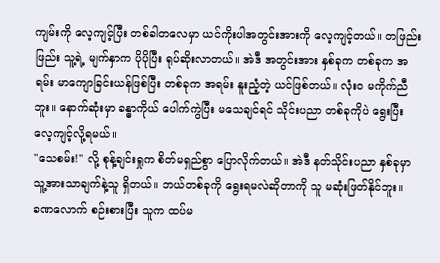ကျမ်းကို လေ့ကျင့်ပြီး တစ်ခါတလေမှာ ယင်ကိုးပါအတွင်းအားကို လေ့ကျင့်တယ်။ တဖြည်းဖြည်း သူ့ရဲ့ မျက်နှာက ပိုပိုပြီး ရုပ်ဆိုးလာတယ်။ အဲဒီ အတွင်းအား နှစ်ခုက တစ်ခုက အရမ်း မာကျောခြင်းယန်ဖြစ်ပြီး တစ်ခုက အရမ်း နူးညံ့တဲ့ ယင်ဖြစ်တယ်။ လုံးဝ မကိုက်ညီဘူး။ နောက်ဆုံးမှာ ခန္ဓာကိုယ် ပေါက်ကွဲပြီး မသေချင်ရင် သိုင်းပညာ တစ်ခုကိုပဲ ရွေးပြီး လေ့ကျင့်လို့ရမယ်။
"သေစမ်း!" လို့ စုန့်ချင်းရှုက စိတ်မရှည်စွာ ပြောလိုက်တယ်။ အဲဒီ နတ်သိုင်းပညာ နှစ်ခုမှာ သူ့အားသာချက်နဲ့သူ ရှိတယ်။ ဘယ်တစ်ခုကို ရွေးရမလဲဆိုတာကို သူ မဆုံးဖြတ်နိုင်ဘူး။
ခဏလောက် စဉ်းစားပြီး သူက ထပ်မ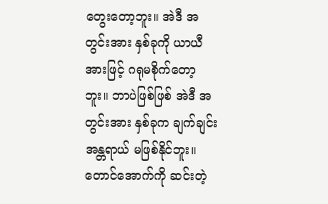တွေးတော့ဘူး။ အဲဒီ အတွင်းအား နှစ်ခုကို ယာယီအားဖြင့် ဂရုမစိုက်တော့ဘူး။ ဘာပဲဖြစ်ဖြစ် အဲဒီ အတွင်းအား နှစ်ခုက ချက်ချင်း အန္တရာယ် မဖြစ်နိုင်ဘူး။
တောင်အောက်ကို ဆင်းတဲ့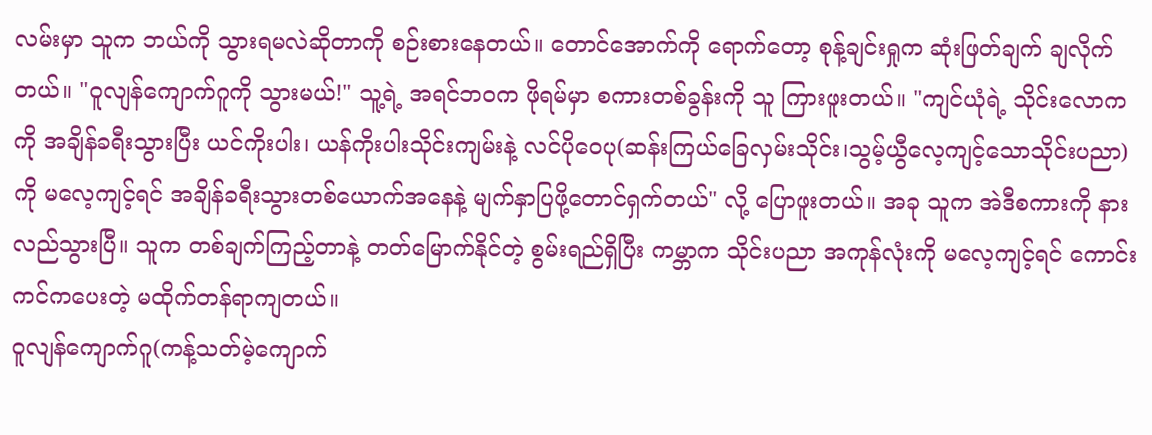လမ်းမှာ သူက ဘယ်ကို သွားရမလဲဆိုတာကို စဉ်းစားနေတယ်။ တောင်အောက်ကို ရောက်တော့ စုန့်ချင်းရှုက ဆုံးဖြတ်ချက် ချလိုက်တယ်။ "ဝူလျန်ကျောက်ဂူကို သွားမယ်!" သူ့ရဲ့ အရင်ဘဝက ဖိုရမ်မှာ စကားတစ်ခွန်းကို သူ ကြားဖူးတယ်။ "ကျင်ယုံရဲ့ သိုင်းလောကကို အချိန်ခရီးသွားပြီး ယင်ကိုးပါး၊ ယန်ကိုးပါးသိုင်းကျမ်းနဲ့ လင်ပိုဝေပု(ဆန်းကြယ်ခြေလှမ်းသိုင်း၊သွမ့်ယွီလေ့ကျင့်သောသိုင်းပညာ)ကို မလေ့ကျင့်ရင် အချိန်ခရီးသွားတစ်ယောက်အနေနဲ့ မျက်နှာပြဖို့တောင်ရှက်တယ်" လို့ ပြောဖူးတယ်။ အခု သူက အဲဒီစကားကို နားလည်သွားပြီ။ သူက တစ်ချက်ကြည့်တာနဲ့ တတ်မြောက်နိုင်တဲ့ စွမ်းရည်ရှိပြီး ကမ္ဘာက သိုင်းပညာ အကုန်လုံးကို မလေ့ကျင့်ရင် ကောင်းကင်ကပေးတဲ့ မထိုက်တန်ရာကျတယ်။
ဝူလျန်ကျောက်ဂူ(ကန့်သတ်မဲ့ကျောက်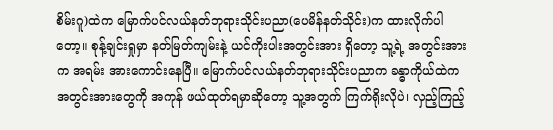စိမ်းဂူ)ထဲက မြောက်ပင်လယ်နတ်ဘုရားသိုင်းပညာ(ပေမိန်နတ်သိုင်း)က ထားလိုက်ပါတော့။ စုန့်ချင်းရှုမှာ နတ်မြတ်ကျမ်းနဲ့ ယင်ကိုးပါးအတွင်းအား ရှိတော့ သူ့ရဲ့ အတွင်းအားက အရမ်း အားကောင်းနေပြီ။ မြောက်ပင်လယ်နတ်ဘုရားသိုင်းပညာက ခန္ဓာကိုယ်ထဲက အတွင်းအားတွေကို အကုန် ဖယ်ထုတ်ရမှာဆိုတော့ သူ့အတွက် ကြက်ရိုးလိုပဲ၊ လှည့်ကြည့်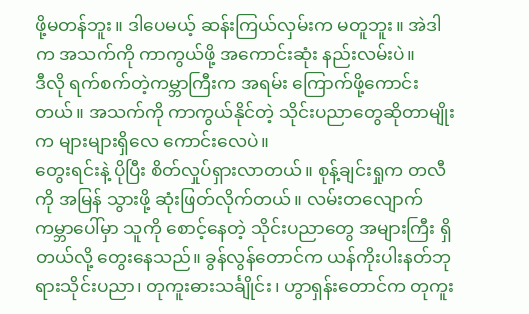ဖို့မတန်ဘူး။ ဒါပေမယ့် ဆန်းကြယ်လှမ်းက မတူဘူး။ အဲဒါက အသက်ကို ကာကွယ်ဖို့ အကောင်းဆုံး နည်းလမ်းပဲ။
ဒီလို ရက်စက်တဲ့ကမ္ဘာကြီးက အရမ်း ကြောက်ဖို့ကောင်းတယ်။ အသက်ကို ကာကွယ်နိုင်တဲ့ သိုင်းပညာတွေဆိုတာမျိုးက များများရှိလေ ကောင်းလေပဲ။
တွေးရင်းနဲ့ ပိုပြီး စိတ်လှုပ်ရှားလာတယ်။ စုန့်ချင်းရှုက တလီကို အမြန် သွားဖို့ ဆုံးဖြတ်လိုက်တယ်။ လမ်းတလျောက် ကမ္ဘာပေါ်မှာ သူကို စောင့်နေတဲ့ သိုင်းပညာတွေ အများကြီး ရှိတယ်လို့ တွေးနေသည်။ ခွန်လွန်တောင်က ယန်ကိုးပါးနတ်ဘုရားသိုင်းပညာ၊ တုကူးဓားသင်္ချိုင်း၊ ဟွာရှန်းတောင်က တုကူး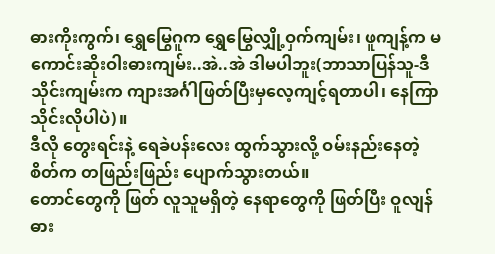ဓားကိုးကွက်၊ ရွှေမြွေဂူက ရွှေမြွေလျှို့ဝှက်ကျမ်း၊ ဖူကျန့်က မကောင်းဆိုးဝါးဓားကျမ်း..အဲ..အဲ ဒါမပါဘူး(ဘာသာပြန်သူ-ဒီသိုင်းကျမ်းက ကျားအင်္ဂါဖြတ်ပြီးမှလေ့ကျင့်ရတာပါ၊ နေကြာသိုင်းလိုပါပဲ)။
ဒီလို တွေးရင်းနဲ့ ရေခဲပန်းလေး ထွက်သွားလို့ ဝမ်းနည်းနေတဲ့ စိတ်က တဖြည်းဖြည်း ပျောက်သွားတယ်။
တောင်တွေကို ဖြတ် လူသူမရှိတဲ့ နေရာတွေကို ဖြတ်ပြီး ဝူလျန်ဓား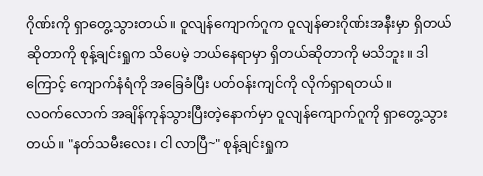ဂိုဏ်းကို ရှာတွေ့သွားတယ်။ ဝူလျန်ကျောက်ဂူက ဝူလျန်ဓားဂိုဏ်းအနီးမှာ ရှိတယ်ဆိုတာကို စုန့်ချင်းရှုက သိပေမဲ့ ဘယ်နေရာမှာ ရှိတယ်ဆိုတာကို မသိဘူး။ ဒါကြောင့် ကျောက်နံရံကို အခြေခံပြီး ပတ်ဝန်းကျင်ကို လိုက်ရှာရတယ်။
လဝက်လောက် အချိန်ကုန်သွားပြီးတဲ့နောက်မှာ ဝူလျန်ကျောက်ဂူကို ရှာတွေ့သွားတယ်။ "နတ်သမီးလေး၊ ငါ လာပြီ~" စုန့်ချင်းရှုက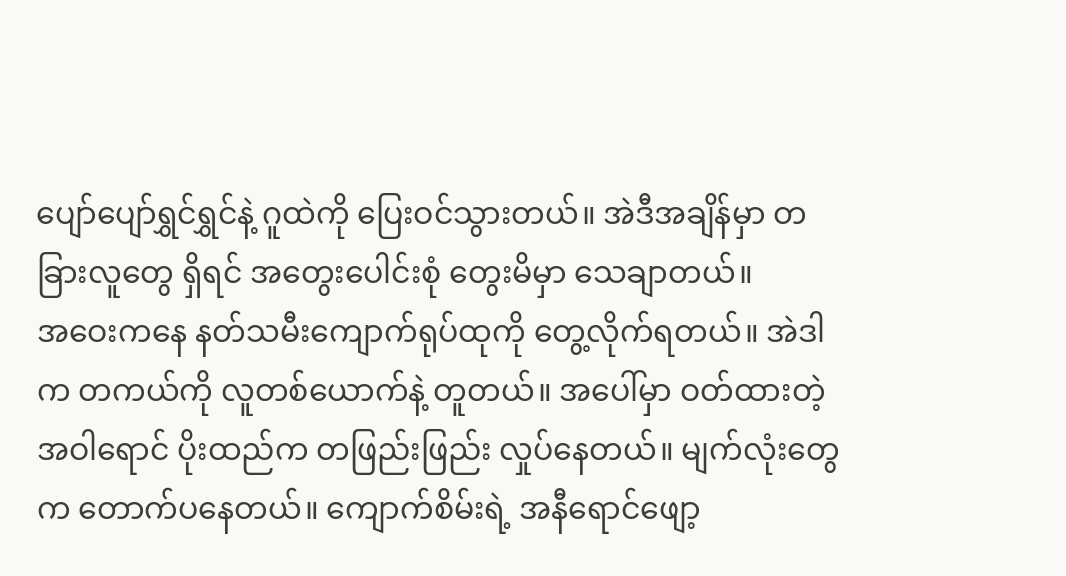ပျော်ပျော်ရွှင်ရွှင်နဲ့ ဂူထဲကို ပြေးဝင်သွားတယ်။ အဲဒီအချိန်မှာ တခြားလူတွေ ရှိရင် အတွေးပေါင်းစုံ တွေးမိမှာ သေချာတယ်။
အဝေးကနေ နတ်သမီးကျောက်ရုပ်ထုကို တွေ့လိုက်ရတယ်။ အဲဒါက တကယ်ကို လူတစ်ယောက်နဲ့ တူတယ်။ အပေါ်မှာ ဝတ်ထားတဲ့ အဝါရောင် ပိုးထည်က တဖြည်းဖြည်း လှုပ်နေတယ်။ မျက်လုံးတွေက တောက်ပနေတယ်။ ကျောက်စိမ်းရဲ့ အနီရောင်ဖျော့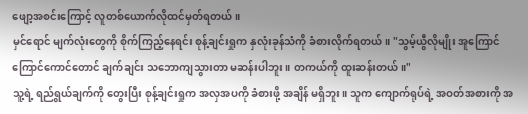ဖျော့အစင်းကြောင့် လူတစ်ယောက်လိုထင်မှတ်ရတယ်။
မှင်ရောင် မျက်လုံးတွေကို စိုက်ကြည့်နေရင်း စုန့်ချင်းရှုက နှလုံးခုန်သံကို ခံစားလိုက်ရတယ်။ "သွမ့်ယွီလိုမျိုး အူကြောင်ကြောင်ကောင်တောင် ချက်ချင်း သဘောကျသွားတာ မဆန်းပါဘူး။ တကယ်ကို ထူးဆန်းတယ်။"
သူ့ရဲ့ ရည်ရွယ်ချက်ကို တွေးပြီး စုန့်ချင်းရှုက အလှအပကို ခံစားဖို့ အချိန် မရှိဘူး။ သူက ကျောက်ရုပ်ရဲ့ အဝတ်အစားကို အ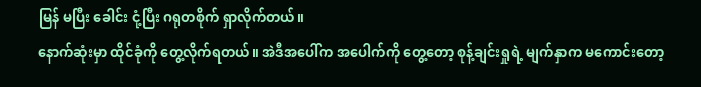မြန် မပြီး ခေါင်း ငုံ့ပြီး ဂရုတစိုက် ရှာလိုက်တယ်။
နောက်ဆုံးမှာ ထိုင်ခုံကို တွေ့လိုက်ရတယ်။ အဲဒီအပေါ်က အပေါက်ကို တွေ့တော့ စုန့်ချင်းရှုရဲ့ မျက်နှာက မကောင်းတော့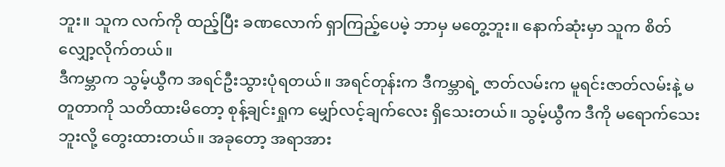ဘူး။ သူက လက်ကို ထည့်ပြီး ခဏလောက် ရှာကြည့်ပေမဲ့ ဘာမှ မတွေ့ဘူး။ နောက်ဆုံးမှာ သူက စိတ်လျှော့လိုက်တယ်။
ဒီကမ္ဘာက သွမ့်ယွီက အရင်ဦးသွားပုံရတယ်။ အရင်တုန်းက ဒီကမ္ဘာရဲ့ ဇာတ်လမ်းက မူရင်းဇာတ်လမ်းနဲ့ မတူတာကို သတိထားမိတော့ စုန့်ချင်းရှုက မျှော်လင့်ချက်လေး ရှိသေးတယ်။ သွမ့်ယွီက ဒီကို မရောက်သေးဘူးလို့ တွေးထားတယ်။ အခုတော့ အရာအား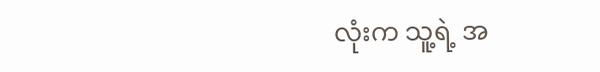လုံးက သူ့ရဲ့ အ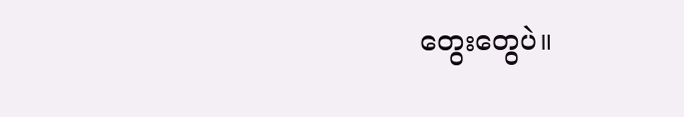တွေးတွေပဲ။